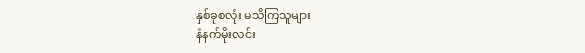နှစ်ခုစလုံး မသိကြသူများ
နံနက်မိုးလင်း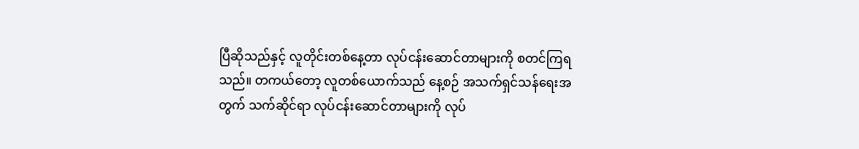ပြီဆိုသည်နှင့် လူတိုင်းတစ်နေ့တာ လုပ်ငန်းဆောင်တာများကို စတင်ကြရသည်။ တကယ်တော့ လူတစ်ယောက်သည် နေ့စဉ် အသက်ရှင်သန်ရေးအတွက် သက်ဆိုင်ရာ လုပ်ငန်းဆောင်တာများကို လုပ်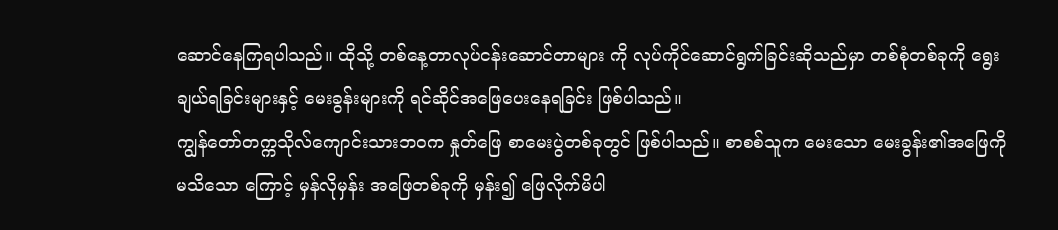ဆောင်နေကြရပါသည်။ ထိုသို့ တစ်နေ့တာလုပ်ငန်းဆောင်တာများ ကို လုပ်ကိုင်ဆောင်ရွက်ခြင်းဆိုသည်မှာ တစ်စုံတစ်ခုကို ရွေးချယ်ရခြင်းများနှင့် မေးခွန်းများကို ရင်ဆိုင်အဖြေပေးနေရခြင်း ဖြစ်ပါသည်။
ကျွန်တော်တက္ကသိုလ်ကျောင်းသားဘဝက နှုတ်ဖြေ စာမေးပွဲတစ်ခုတွင် ဖြစ်ပါသည်။ စာစစ်သူက မေးသော မေးခွန်း၏အဖြေကို မသိသော ကြောင့် မှန်လိုမှန်း အဖြေတစ်ခုကို မှန်း၍ ဖြေလိုက်မိပါ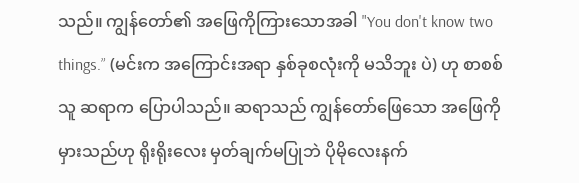သည်။ ကျွန်တော်၏ အဖြေကိုကြားသောအခါ "You don't know two things.” (မင်းက အကြောင်းအရာ နှစ်ခုစလုံးကို မသိဘူး ပဲ) ဟု စာစစ်သူ ဆရာက ပြောပါသည်။ ဆရာသည် ကျွန်တော်ဖြေသော အဖြေကိုမှားသည်ဟု ရိုးရိုးလေး မှတ်ချက်မပြုဘဲ ပိုမိုလေးနက်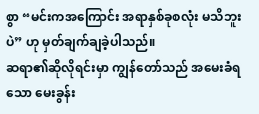စွာ “မင်းကအကြောင်း အရာနှစ်ခုစလုံး မသိဘူးပဲ” ဟု မှတ်ချက်ချခဲ့ပါသည်။
ဆရာ၏ဆိုလိုရင်းမှာ ကျွန်တော်သည် အမေးခံရသော မေးခွန်း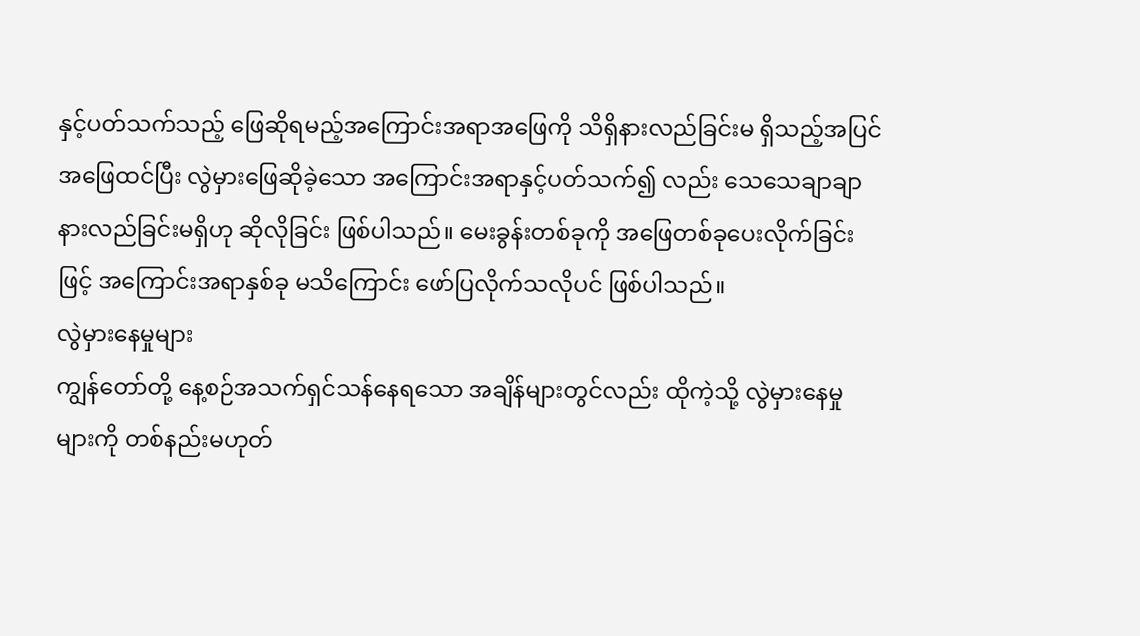နှင့်ပတ်သက်သည့် ဖြေဆိုရမည့်အကြောင်းအရာအဖြေကို သိရှိနားလည်ခြင်းမ ရှိသည့်အပြင် အဖြေထင်ပြီး လွဲမှားဖြေဆိုခဲ့သော အကြောင်းအရာနှင့်ပတ်သက်၍ လည်း သေသေချာချာနားလည်ခြင်းမရှိဟု ဆိုလိုခြင်း ဖြစ်ပါသည်။ မေးခွန်းတစ်ခုကို အဖြေတစ်ခုပေးလိုက်ခြင်းဖြင့် အကြောင်းအရာနှစ်ခု မသိကြောင်း ဖော်ပြလိုက်သလိုပင် ဖြစ်ပါသည်။
လွဲမှားနေမှုများ
ကျွန်တော်တို့ နေ့စဉ်အသက်ရှင်သန်နေရသော အချိန်များတွင်လည်း ထိုကဲ့သို့ လွဲမှားနေမှုများကို တစ်နည်းမဟုတ်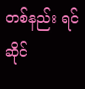တစ်နည်း ရင်ဆိုင်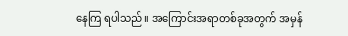နေကြ ရပါသည်။ အကြောင်းအရာတစ်ခုအတွက် အမှန်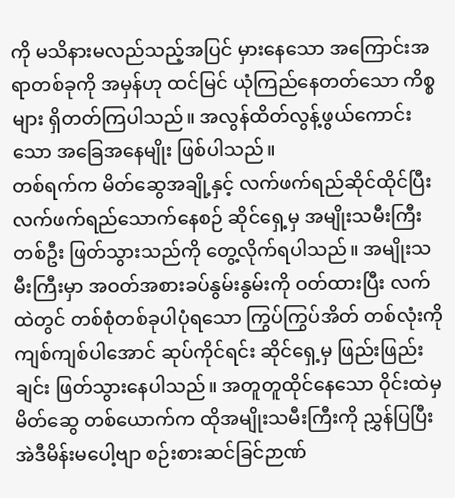ကို မသိနားမလည်သည့်အပြင် မှားနေသော အကြောင်းအရာတစ်ခုကို အမှန်ဟု ထင်မြင် ယုံကြည်နေတတ်သော ကိစ္စများ ရှိတတ်ကြပါသည်။ အလွန်ထိတ်လွန့်ဖွယ်ကောင်းသော အခြေအနေမျိုး ဖြစ်ပါသည်။
တစ်ရက်က မိတ်ဆွေအချို့နှင့် လက်ဖက်ရည်ဆိုင်ထိုင်ပြီး လက်ဖက်ရည်သောက်နေစဉ် ဆိုင်ရှေ့မှ အမျိုးသမီးကြီးတစ်ဦး ဖြတ်သွားသည်ကို တွေ့လိုက်ရပါသည်။ အမျိုးသမီးကြီးမှာ အဝတ်အစားခပ်နွမ်းနွမ်းကို ဝတ်ထားပြီး လက်ထဲတွင် တစ်စုံတစ်ခုပါပုံရသော ကြွပ်ကြွပ်အိတ် တစ်လုံးကို ကျစ်ကျစ်ပါအောင် ဆုပ်ကိုင်ရင်း ဆိုင်ရှေ့မှ ဖြည်းဖြည်းချင်း ဖြတ်သွားနေပါသည်။ အတူတူထိုင်နေသော ဝိုင်းထဲမှ မိတ်ဆွေ တစ်ယောက်က ထိုအမျိုးသမီးကြီးကို ညွှန်ပြပြီး အဲဒီမိန်းမပေါ့ဗျာ စဉ်းစားဆင်ခြင်ဉာဏ်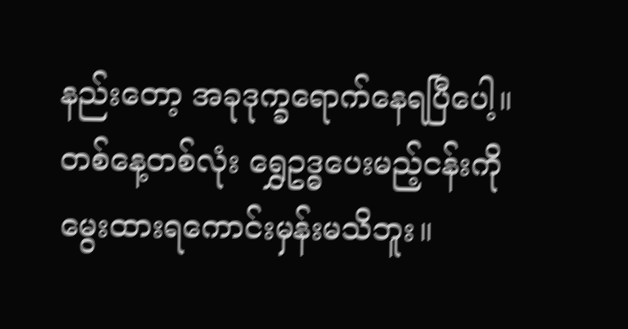နည်းတော့ အခုဒုက္ခရောက်နေရပြီပေါ့။ တစ်နေ့တစ်လုံး ရွှေဥဒ္ဓပေးမည့်ငန်းကို မွေးထားရကောင်းမှန်းမသိဘူး။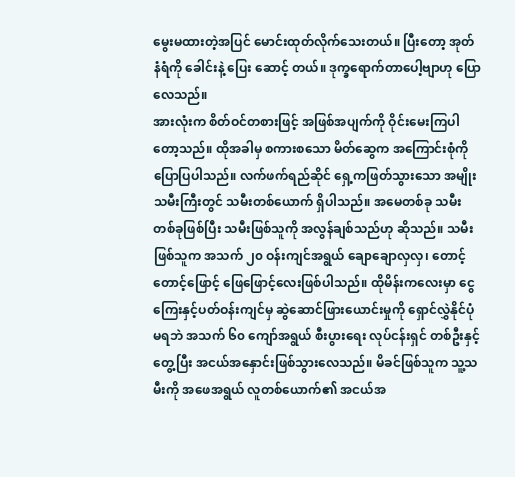မွေးမထားတဲ့အပြင် မောင်းထုတ်လိုက်သေးတယ်။ ပြီးတော့ အုတ်နံရံကို ခေါင်းနဲ့ ပြေး ဆောင့် တယ်။ ဒုက္ခရောက်တာပေါ့ဗျာဟု ပြောလေသည်။
အားလုံးက စိတ်ဝင်တစားဖြင့် အဖြစ်အပျက်ကို ဝိုင်းမေးကြပါတော့သည်။ ထိုအခါမှ စကားစသော မိတ်ဆွေက အကြောင်းစုံကိုပြောပြပါသည်။ လက်ဖက်ရည်ဆိုင် ရှေ့ကဖြတ်သွားသော အမျိုးသမီးကြီးတွင် သမီးတစ်ယောက် ရှိပါသည်။ အမေတစ်ခု သမီးတစ်ခုဖြစ်ပြီး သမီးဖြစ်သူကို အလွန်ချစ်သည်ဟု ဆိုသည်။ သမီးဖြစ်သူက အသက် ၂၀ ဝန်းကျင်အရွယ် ချောချောလှလှ၊ တောင့်တောင့်ဖြောင့် ဖြေဖြောင့်လေးဖြစ်ပါသည်။ ထိုမိန်းကလေးမှာ ငွေကြေးနှင့်ပတ်ဝန်းကျင်မှ ဆွဲဆောင်ဖြားယောင်းမှုကို ရှောင်လွှဲနိုင်ပုံမရဘဲ အသက် ၆၀ ကျော်အရွယ် စီးပွားရေး လုပ်ငန်းရှင် တစ်ဦးနှင့် တွေ့ပြီး အငယ်အနှောင်းဖြစ်သွားလေသည်။ မိခင်ဖြစ်သူက သူ့သမီးကို အဖေအရွယ် လူတစ်ယောက်၏ အငယ်အ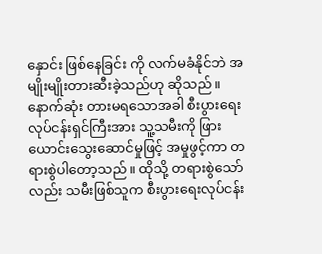နှောင်း ဖြစ်နေခြင်း ကို လက်မခံနိုင်ဘဲ အမျိုးမျိုးတားဆီးခဲ့သည်ဟု ဆိုသည်။
နောက်ဆုံး တားမရသောအခါ စီးပွားရေးလုပ်ငန်းရှင်ကြီးအား သူ့သမီးကို ဖြားယောင်းသွေးဆောင်မှုဖြင့် အမှုဖွင့်ကာ တရားစွဲပါတော့သည်။ ထိုသို့ တရားစွဲသော်လည်း သမီးဖြစ်သူက စီးပွားရေးလုပ်ငန်း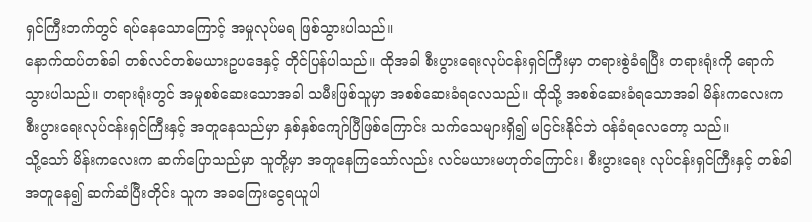ရှင်ကြီးဘက်တွင် ရပ်နေသောကြောင့် အမှုလုပ်မရ ဖြစ်သွားပါသည်။
နောက်ထပ်တစ်ခါ တစ်လင်တစ်မယားဥပဒေနှင့် တိုင်ပြန်ပါသည်။ ထိုအခါ စီးပွားရေးလုပ်ငန်းရှင်ကြီးမှာ တရားစွဲခံရပြီး တရားရုံးကို ရောက်သွားပါသည်။ တရားရုံးတွင် အမှုစစ်ဆေးသောအခါ သမီးဖြစ်သူမှာ အစစ်ဆေးခံရလေသည်။ ထိုသို့ အစစ်ဆေးခံရသောအခါ မိန်းကလေးက စီးပွားရေးလုပ်ငန်းရှင်ကြီးနှင့် အတူနေသည်မှာ နှစ်နှစ်ကျော်ပြီဖြစ်ကြောင်း သက်သေများရှိ၍ မငြင်းနိုင်ဘဲ ဝန်ခံရလေတော့ သည်။
သို့သော် မိန်းကလေးက ဆက်ပြောသည်မှာ သူတို့မှာ အတူနေကြသော်လည်း လင်မယားမဟုတ်ကြောင်း၊ စီးပွားရေး လုပ်ငန်းရှင်ကြီးနှင့် တစ်ခါအတူနေ၍ ဆက်ဆံပြီးတိုင်း သူက အခကြေးငွေရယူပါ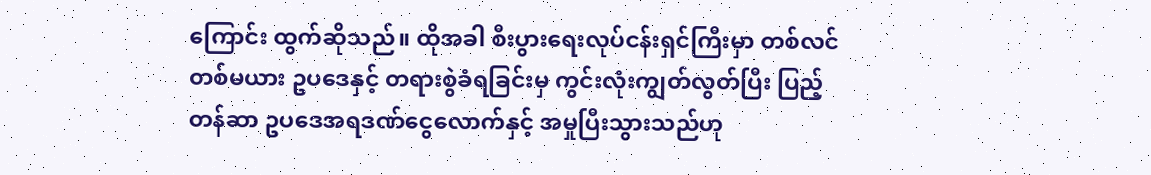ကြောင်း ထွက်ဆိုသည်။ ထိုအခါ စီးပွားရေးလုပ်ငန်းရှင်ကြီးမှာ တစ်လင်တစ်မယား ဥပဒေနှင့် တရားစွဲခံရခြင်းမှ ကွင်းလုံးကျွတ်လွတ်ပြီး ပြည့်တန်ဆာ ဥပဒေအရဒဏ်ငွေလောက်နှင့် အမှုပြီးသွားသည်ဟု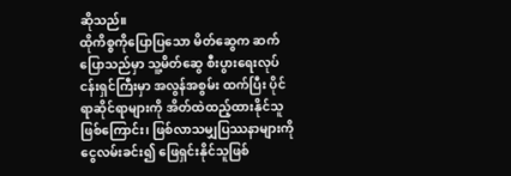ဆိုသည်။
ထိုကိစ္စကိုပြောပြသော မိတ်ဆွေက ဆက်ပြောသည်မှာ သူ့မိတ်ဆွေ စီးပွားရေးလုပ်ငန်းရှင်ကြီးမှာ အလွန်အစွမ်း ထက်ပြီး ပိုင်ရာဆိုင်ရာများကို အိတ်ထဲထည့်ထားနိုင်သူဖြစ်ကြောင်း၊ ဖြစ်လာသမျှပြဿနာများကို ငွေလမ်းခင်း၍ ဖြေရှင်းနိုင်သူဖြစ်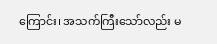ကြောင်း၊ အသက်ကြီးသော်လည်း မ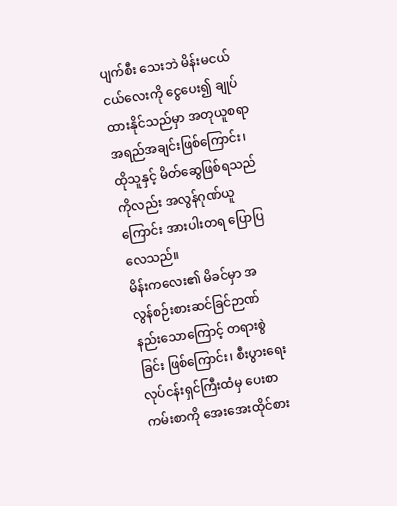ပျက်စီး သေးဘဲ မိန်းမငယ်ငယ်လေးကို ငွေပေး၍ ချုပ်ထားနိုင်သည်မှာ အတုယူစရာ အရည်အချင်းဖြစ်ကြောင်း၊ ထိုသူနှင့် မိတ်ဆွေဖြစ်ရသည်ကိုလည်း အလွန်ဂုဏ်ယူကြောင်း အားပါးတရ ပြောပြလေသည်။
မိန်းကလေး၏ မိခင်မှာ အလွန်စဉ်းစားဆင်ခြင်ဉာဏ် နည်းသောကြောင့် တရားစွဲခြင်း ဖြစ်ကြောင်း၊ စီးပွားရေးလုပ်ငန်းရှင်ကြီးထံမှ ပေးစာကမ်းစာကို အေးအေးထိုင်စား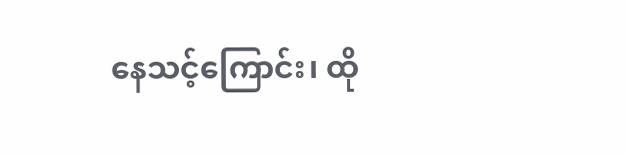နေသင့်ကြောင်း၊ ထို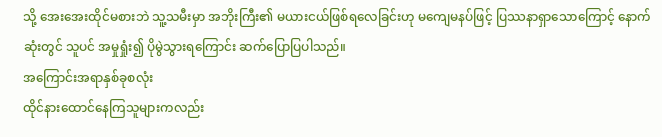သို့ အေးအေးထိုင်မစားဘဲ သူ့သမီးမှာ အဘိုးကြီး၏ မယားငယ်ဖြစ်ရလေခြင်းဟု မကျေမနပ်ဖြင့် ပြဿနာရှာသောကြောင့် နောက်ဆုံးတွင် သူပင် အမှုရှုံး၍ ပိုမွဲသွားရကြောင်း ဆက်ပြောပြပါသည်။
အကြောင်းအရာနှစ်ခုစလုံး
ထိုင်နားထောင်နေကြသူများကလည်း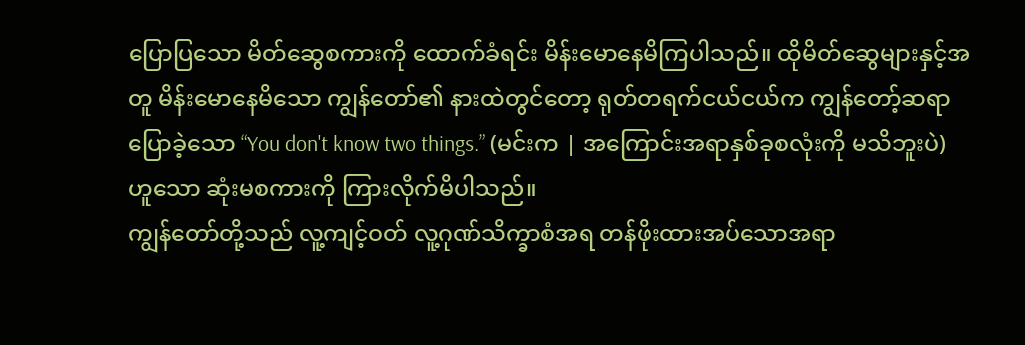ပြောပြသော မိတ်ဆွေစကားကို ထောက်ခံရင်း မိန်းမောနေမိကြပါသည်။ ထိုမိတ်ဆွေများနှင့်အတူ မိန်းမောနေမိသော ကျွန်တော်၏ နားထဲတွင်တော့ ရုတ်တရက်ငယ်ငယ်က ကျွန်တော့်ဆရာပြောခဲ့သော “You don't know two things.” (မင်းက | အကြောင်းအရာနှစ်ခုစလုံးကို မသိဘူးပဲ) ဟူသော ဆုံးမစကားကို ကြားလိုက်မိပါသည်။
ကျွန်တော်တို့သည် လူ့ကျင့်ဝတ် လူ့ဂုဏ်သိက္ခာစံအရ တန်ဖိုးထားအပ်သောအရာ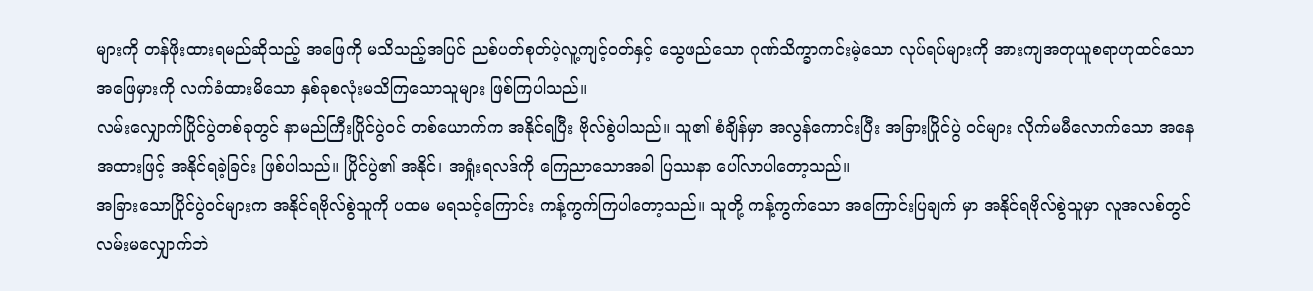များကို တန်ဖိုးထားရမည်ဆိုသည့် အဖြေကို မသိသည့်အပြင် ညစ်ပတ်စုတ်ပဲ့လူ့ကျင့်ဝတ်နှင့် သွေဖည်သော ဂုဏ်သိက္ခာကင်းမဲ့သော လုပ်ရပ်များကို အားကျအတုယူစရာဟုထင်သော အဖြေမှားကို လက်ခံထားမိသော နှစ်ခုစလုံးမသိကြသောသူများ ဖြစ်ကြပါသည်။
လမ်းလျှောက်ပြိုင်ပွဲတစ်ခုတွင် နာမည်ကြီးပြိုင်ပွဲဝင် တစ်ယောက်က အနိုင်ရပြီး ဗိုလ်စွဲပါသည်။ သူ၏ စံချိန်မှာ အလွန်ကောင်းပြီး အခြားပြိုင်ပွဲ ဝင်များ လိုက်မမီလောက်သော အနေအထားဖြင့် အနိုင်ရခဲ့ခြင်း ဖြစ်ပါသည်။ ပြိုင်ပွဲ၏ အနိုင်၊ အရှုံးရလဒ်ကို ကြေညာသောအခါ ပြဿနာ ပေါ်လာပါတော့သည်။
အခြားသောပြိုင်ပွဲဝင်များက အနိုင်ရဗိုလ်စွဲသူကို ပထမ မရသင့်ကြောင်း ကန့်ကွက်ကြပါတော့သည်။ သူတို့ ကန့်ကွက်သော အကြောင်းပြချက် မှာ အနိုင်ရဗိုလ်စွဲသူမှာ လူအလစ်တွင် လမ်းမလျှောက်ဘဲ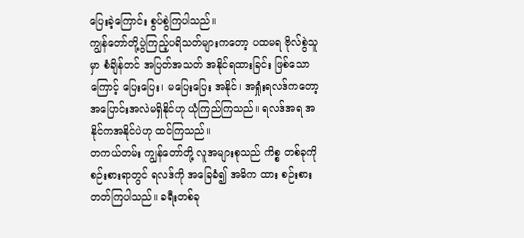ပြေးခဲ့ကြောင်း စွပ်စွဲကြပါသည်။
ကျွန်တော်တို့ပွဲကြည့်ပရိသတ်များကတော့ ပထမရ ဗိုလ်စွဲသူမှာ စံချိန်တင် အပြတ်အသတ် အနိုင်ရထားခြင်း ဖြစ်သောကြောင့် ပြေးပြေး၊ မပြေးပြေး အနိုင်၊ အရှုံးရလဒ်ကတော့ အပြောင်းအလဲမရှိနိုင်ဟု ယုံကြည်ကြသည်။ ရလဒ်အရ အနိုင်ကအနိုင်ပဲဟု ထင်ကြသည်။
တကယ်တမ်း ကျွန်တော်တို့ လူအများစုသည် ကိစ္စ တစ်ခုကို စဉ်းစားရာတွင် ရလဒ်ကို အခြေခံ၍ အဓိက ထား စဉ်းစားတတ်ကြပါသည်။ ခရီးတစ်ခု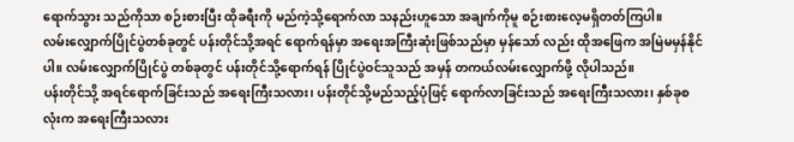ရောက်သွား သည်ကိုသာ စဉ်းစားပြီး ထိုခရီးကို မည်ကဲ့သို့ရောက်လာ သနည်းဟူသော အချက်ကိုမူ စဉ်းစားလေ့မရှိတတ်ကြပါ။
လမ်းလျှောက်ပြိုင်ပွဲတစ်ခုတွင် ပန်းတိုင်သို့အရင် ရောက်ရန်မှာ အရေးအကြီးဆုံးဖြစ်သည်မှာ မှန်သော် လည်း ထိုအဖြေက အမြဲမမှန်နိုင်ပါ။ လမ်းလျှောက်ပြိုင်ပွဲ တစ်ခုတွင် ပန်းတိုင်သို့ရောက်ရန် ပြိုင်ပွဲဝင်သူသည် အမှန် တကယ်လမ်းလျှောက်ဖို့ လိုပါသည်။
ပန်းတိုင်သို့ အရင်ရောက်ခြင်းသည် အရေးကြီးသလား၊ ပန်းတိုင်သို့မည်သည့်ပုံဖြင့် ရောက်လာခြင်းသည် အရေးကြီးသလား၊ နှစ်ခုစလုံးက အရေးကြီးသလား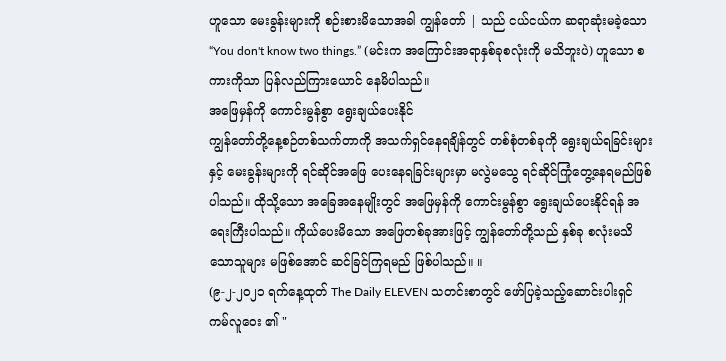ဟူသော မေးခွန်းများကို စဉ်းစားမိသောအခါ ကျွန်တော် | သည် ငယ်ငယ်က ဆရာဆုံးမခဲ့သော “You don't know two things.” (မင်းက အကြောင်းအရာနှစ်ခုစလုံးကို မသိဘူးပဲ) ဟူသော စကားကိုသာ ပြန်လည်ကြားယောင် နေမိပါသည်။
အဖြေမှန်ကို ကောင်းမွန်စွာ ရွေးချယ်ပေးနိုင်
ကျွန်တော်တို့နေ့စဉ်တစ်သက်တာကို အသက်ရှင်နေရချိန်တွင် တစ်စုံတစ်ခုကို ရွေးချယ်ရခြင်းများနှင့် မေးခွန်းများကို ရင်ဆိုင်အဖြေ ပေးနေရခြင်းများမှာ မလွဲမသွေ ရင်ဆိုင်ကြုံတွေ့နေရမည်ဖြစ်ပါသည်။ ထိုသို့သော အခြေအနေမျိုးတွင် အဖြေမှန်ကို ကောင်းမွန်စွာ ရွေးချယ်ပေးနိုင်ရန် အရေးကြီးပါသည်။ ကိုယ်ပေးမိသော အဖြေတစ်ခုအားဖြင့် ကျွန်တော်တို့သည် နှစ်ခု စလုံးမသိသောသူများ မဖြစ်အောင် ဆင်ခြင်ကြရမည် ဖြစ်ပါသည်။ ။
(၉-၂-၂၀၂၁ ရက်နေ့ထုတ် The Daily ELEVEN သတင်းစာတွင် ဖော်ပြခဲ့သည့်ဆောင်းပါးရှင် ကမ်လူဝေး ၏ "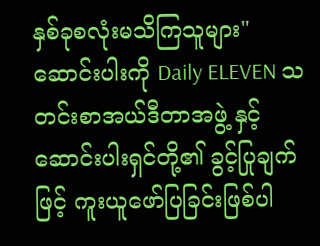နှစ်ခုစလုံးမသိကြသူများ" ဆောင်းပါးကို Daily ELEVEN သတင်းစာအယ်ဒီတာအဖွဲ့ နှင့် ဆောင်းပါးရှင်တို့၏ ခွင့်ပြုချက်ဖြင့် ကူးယူဖော်ပြခြင်းဖြစ်ပါ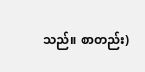သည်။ စာတည်း)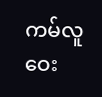ကမ်လူဝေး